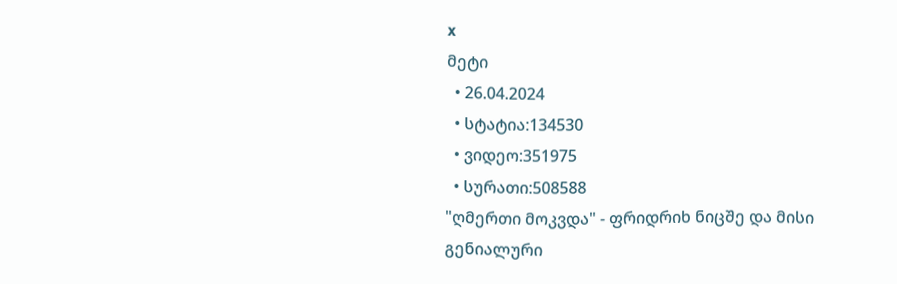x
მეტი
  • 26.04.2024
  • სტატია:134530
  • ვიდეო:351975
  • სურათი:508588
"ღმერთი მოკვდა" - ფრიდრიხ ნიცშე და მისი გენიალური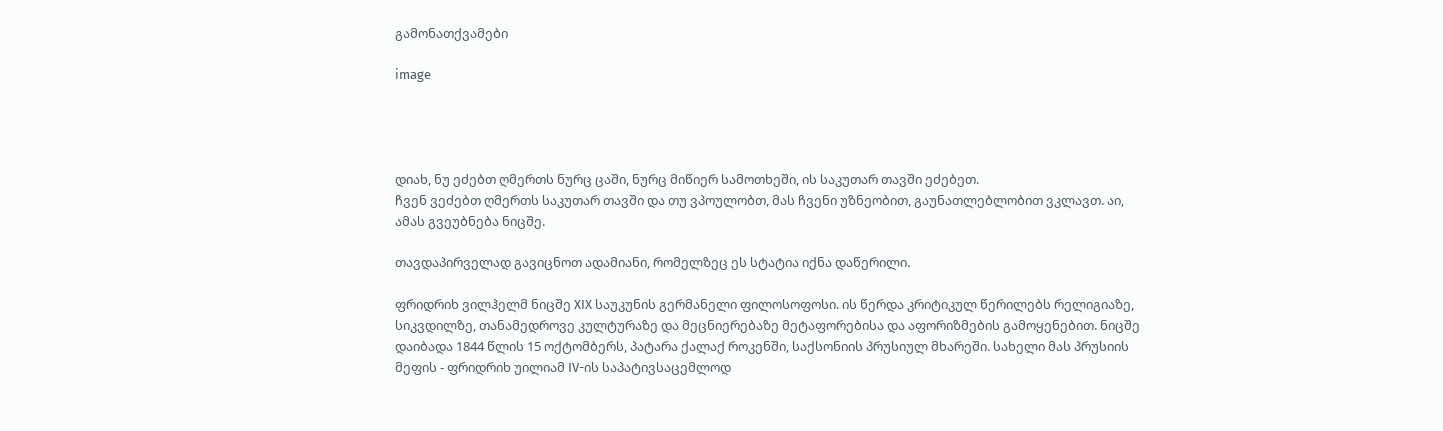გამონათქვამები

image




დიახ, ნუ ეძებთ ღმერთს ნურც ცაში, ნურც მიწიერ სამოთხეში, ის საკუთარ თავში ეძებეთ.
ჩვენ ვეძებთ ღმერთს საკუთარ თავში და თუ ვპოულობთ, მას ჩვენი უზნეობით, გაუნათლებლობით ვკლავთ. აი, ამას გვეუბნება ნიცშე.

თავდაპირველად გავიცნოთ ადამიანი, რომელზეც ეს სტატია იქნა დაწერილი.

ფრიდრიხ ვილჰელმ ნიცშე XIX საუკუნის გერმანელი ფილოსოფოსი. ის წერდა კრიტიკულ წერილებს რელიგიაზე, სიკვდილზე, თანამედროვე კულტურაზე და მეცნიერებაზე მეტაფორებისა და აფორიზმების გამოყენებით. ნიცშე დაიბადა 1844 წლის 15 ოქტომბერს, პატარა ქალაქ როკენში, საქსონიის პრუსიულ მხარეში. სახელი მას პრუსიის მეფის - ფრიდრიხ უილიამ IV-ის საპატივსაცემლოდ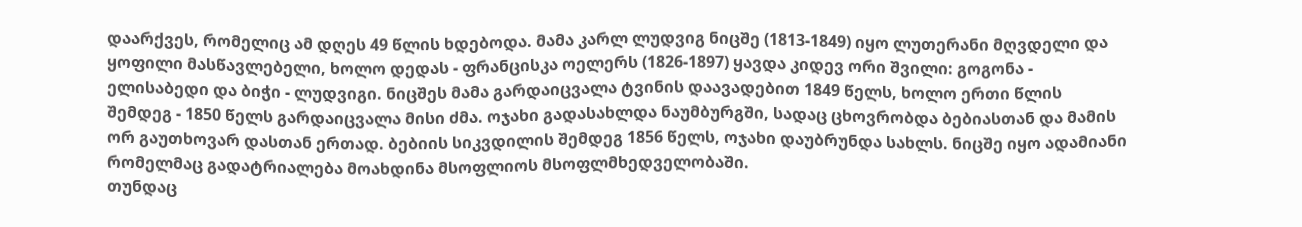დაარქვეს, რომელიც ამ დღეს 49 წლის ხდებოდა. მამა კარლ ლუდვიგ ნიცშე (1813-1849) იყო ლუთერანი მღვდელი და ყოფილი მასწავლებელი, ხოლო დედას - ფრანცისკა ოელერს (1826-1897) ყავდა კიდევ ორი შვილი: გოგონა - ელისაბედი და ბიჭი - ლუდვიგი. ნიცშეს მამა გარდაიცვალა ტვინის დაავადებით 1849 წელს, ხოლო ერთი წლის შემდეგ - 1850 წელს გარდაიცვალა მისი ძმა. ოჯახი გადასახლდა ნაუმბურგში, სადაც ცხოვრობდა ბებიასთან და მამის ორ გაუთხოვარ დასთან ერთად. ბებიის სიკვდილის შემდეგ 1856 წელს, ოჯახი დაუბრუნდა სახლს. ნიცშე იყო ადამიანი რომელმაც გადატრიალება მოახდინა მსოფლიოს მსოფლმხედველობაში.
თუნდაც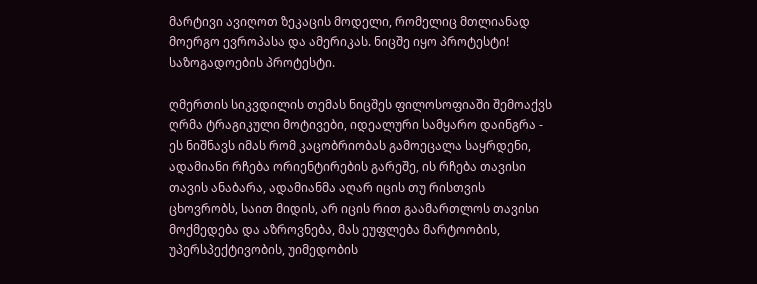მარტივი ავიღოთ ზეკაცის მოდელი, რომელიც მთლიანად მოერგო ევროპასა და ამერიკას. ნიცშე იყო პროტესტი! საზოგადოების პროტესტი.

ღმერთის სიკვდილის თემას ნიცშეს ფილოსოფიაში შემოაქვს ღრმა ტრაგიკული მოტივები, იდეალური სამყარო დაინგრა - ეს ნიშნავს იმას რომ კაცობრიობას გამოეცალა საყრდენი, ადამიანი რჩება ორიენტირების გარეშე, ის რჩება თავისი თავის ანაბარა, ადამიანმა აღარ იცის თუ რისთვის ცხოვრობს, საით მიდის, არ იცის რით გაამართლოს თავისი მოქმედება და აზროვნება, მას ეუფლება მარტოობის, უპერსპექტივობის, უიმედობის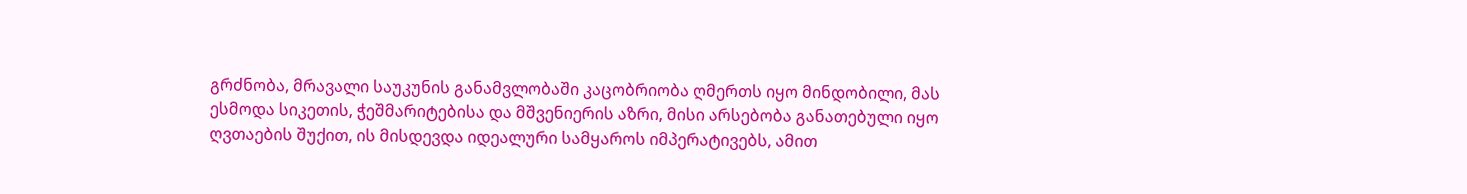გრძნობა, მრავალი საუკუნის განამვლობაში კაცობრიობა ღმერთს იყო მინდობილი, მას ესმოდა სიკეთის, ჭეშმარიტებისა და მშვენიერის აზრი, მისი არსებობა განათებული იყო ღვთაების შუქით, ის მისდევდა იდეალური სამყაროს იმპერატივებს, ამით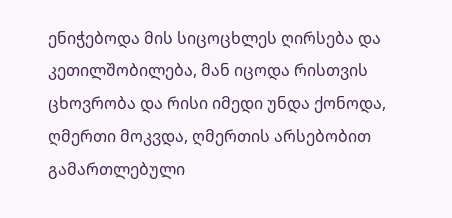ენიჭებოდა მის სიცოცხლეს ღირსება და კეთილშობილება, მან იცოდა რისთვის ცხოვრობა და რისი იმედი უნდა ქონოდა, ღმერთი მოკვდა, ღმერთის არსებობით გამართლებული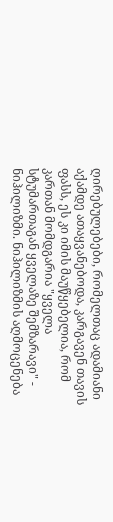ღირებულებები, რომელთაც ადამიანი აქამდე ათაყვანებოდა, კარგავენ თავის ფასს, ეს კი იმის მაუწყებელია, რომ კართან მომდგარია "ყველა სტუმართაგან ყველაზე შემზარავი" - ნიჰილიზმი. ნიჰილიზმის აღმოცენება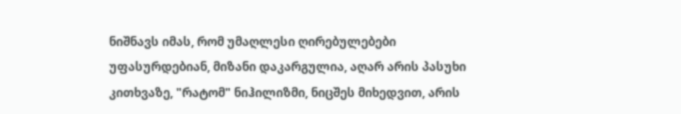ნიშნავს იმას, რომ უმაღლესი ღირებულებები უფასურდებიან, მიზანი დაკარგულია, აღარ არის პასუხი კითხვაზე, "რატომ" ნიჰილიზმი, ნიცშეს მიხედვით, არის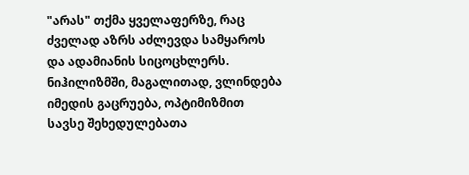"არას" თქმა ყველაფერზე, რაც ძველად აზრს აძლევდა სამყაროს და ადამიანის სიცოცხლერს. ნიჰილიზმში, მაგალითად, ვლინდება იმედის გაცრუება, ოპტიმიზმით სავსე შეხედულებათა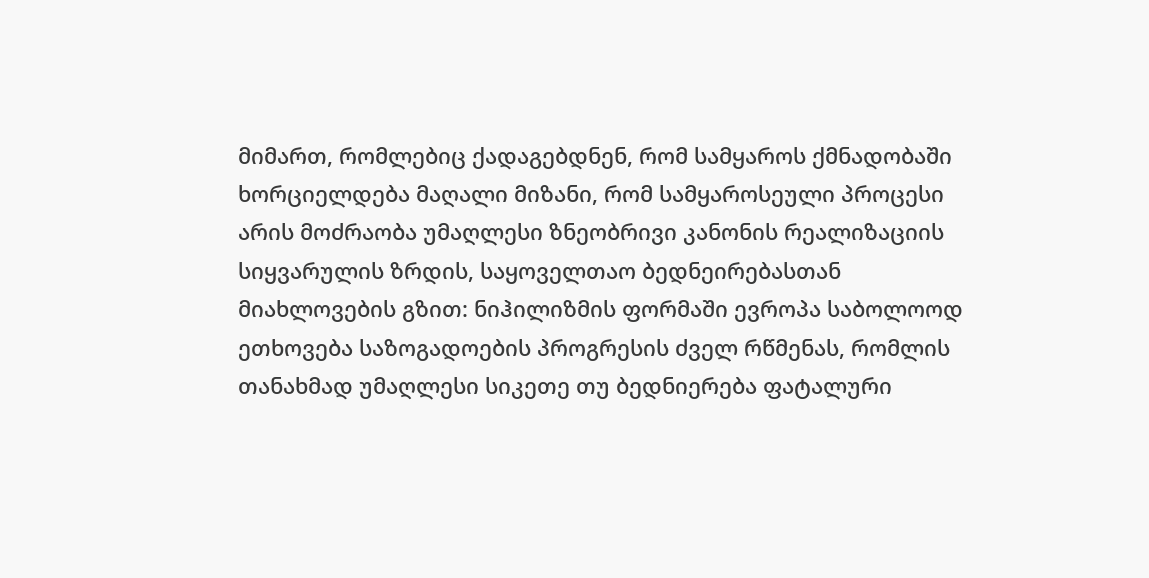მიმართ, რომლებიც ქადაგებდნენ, რომ სამყაროს ქმნადობაში ხორციელდება მაღალი მიზანი, რომ სამყაროსეული პროცესი არის მოძრაობა უმაღლესი ზნეობრივი კანონის რეალიზაციის სიყვარულის ზრდის, საყოველთაო ბედნეირებასთან მიახლოვების გზით: ნიჰილიზმის ფორმაში ევროპა საბოლოოდ ეთხოვება საზოგადოების პროგრესის ძველ რწმენას, რომლის თანახმად უმაღლესი სიკეთე თუ ბედნიერება ფატალური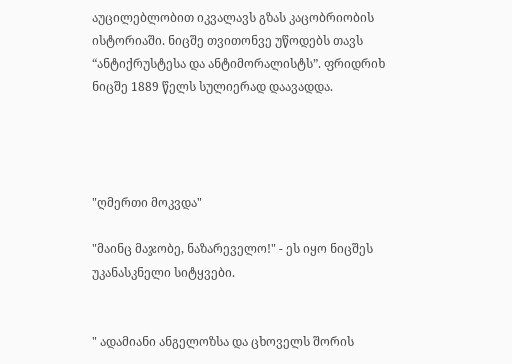აუცილებლობით იკვალავს გზას კაცობრიობის ისტორიაში. ნიცშე თვითონვე უწოდებს თავს “ანტიქრუსტესა და ანტიმორალისტს”. ფრიდრიხ ნიცშე 1889 წელს სულიერად დაავადდა.




"ღმერთი მოკვდა"

"მაინც მაჯობე, ნაზარეველო!" - ეს იყო ნიცშეს უკანასკნელი სიტყვები.


" ადამიანი ანგელოზსა და ცხოველს შორის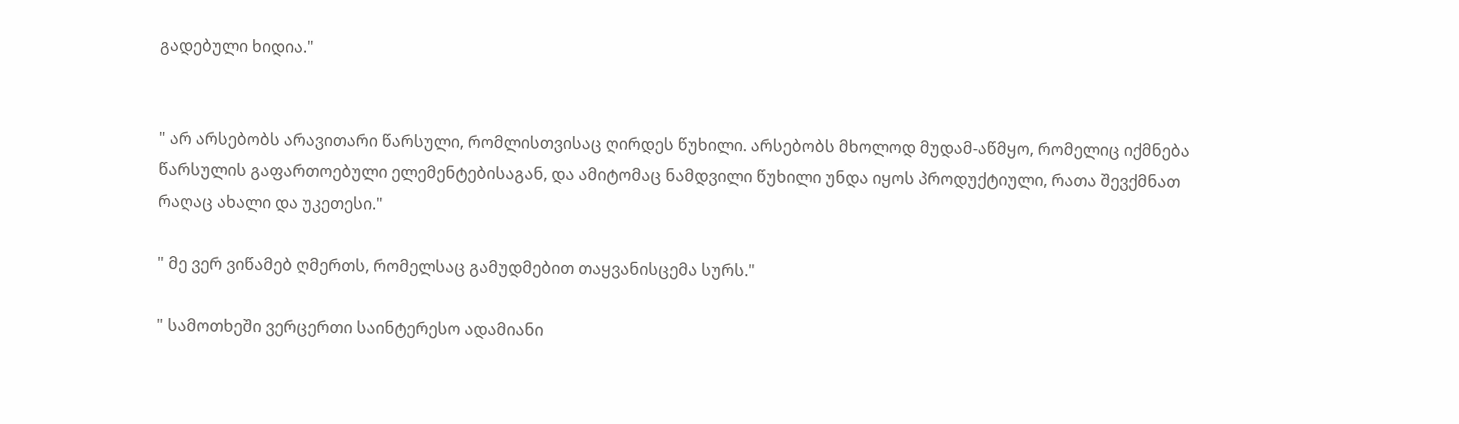გადებული ხიდია."


" არ არსებობს არავითარი წარსული, რომლისთვისაც ღირდეს წუხილი. არსებობს მხოლოდ მუდამ-აწმყო, რომელიც იქმნება წარსულის გაფართოებული ელემენტებისაგან, და ამიტომაც ნამდვილი წუხილი უნდა იყოს პროდუქტიული, რათა შევქმნათ რაღაც ახალი და უკეთესი."

" მე ვერ ვიწამებ ღმერთს, რომელსაც გამუდმებით თაყვანისცემა სურს."

" სამოთხეში ვერცერთი საინტერესო ადამიანი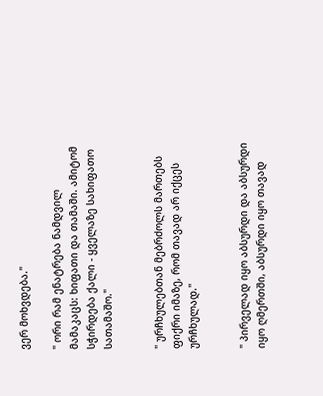ვერ მოხვდება."

" ორი რამ ენატრება ნამდვილ მამაკაცს: ხიფათი და თამაში. ამიტომ სჭირდება ქალი - ყველაზე სახიფათო სათამაშო."


" ურჩხულებთან მებრძოლს მართებს ფიქრი იმაზე, რომ თავად არ იქცეს ურჩხულად."


" პირველად იყო აბსურდი და აბსურდი იყო ღმერთში, აბსურდი იყო თავად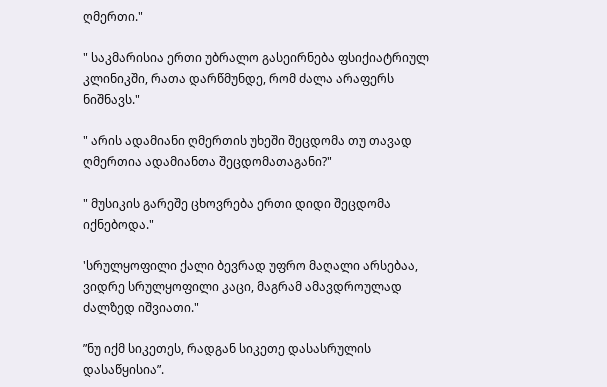ღმერთი."

" საკმარისია ერთი უბრალო გასეირნება ფსიქიატრიულ კლინიკში, რათა დარწმუნდე, რომ ძალა არაფერს ნიშნავს."

" არის ადამიანი ღმერთის უხეში შეცდომა თუ თავად ღმერთია ადამიანთა შეცდომათაგანი?"

" მუსიკის გარეშე ცხოვრება ერთი დიდი შეცდომა იქნებოდა."

'სრულყოფილი ქალი ბევრად უფრო მაღალი არსებაა, ვიდრე სრულყოფილი კაცი, მაგრამ ამავდროულად ძალზედ იშვიათი."

”ნუ იქმ სიკეთეს, რადგან სიკეთე დასასრულის დასაწყისია”.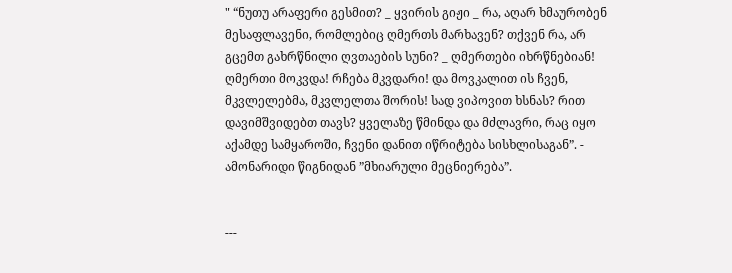" “ნუთუ არაფერი გესმით? _ ყვირის გიჟი _ რა, აღარ ხმაურობენ მესაფლავენი, რომლებიც ღმერთს მარხავენ? თქვენ რა, არ გცემთ გახრწნილი ღვთაების სუნი? _ ღმერთები იხრწნებიან! ღმერთი მოკვდა! რჩება მკვდარი! და მოვკალით ის ჩვენ, მკვლელებმა, მკვლელთა შორის! სად ვიპოვით ხსნას? რით დავიმშვიდებთ თავს? ყველაზე წმინდა და მძლავრი, რაც იყო აქამდე სამყაროში, ჩვენი დანით იწრიტება სისხლისაგან”. -
ამონარიდი წიგნიდან ”მხიარული მეცნიერება”.


---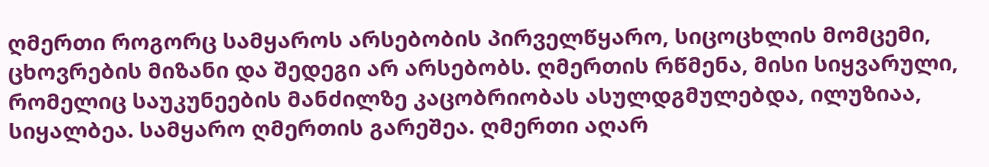ღმერთი როგორც სამყაროს არსებობის პირველწყარო, სიცოცხლის მომცემი, ცხოვრების მიზანი და შედეგი არ არსებობს. ღმერთის რწმენა, მისი სიყვარული, რომელიც საუკუნეების მანძილზე კაცობრიობას ასულდგმულებდა, ილუზიაა, სიყალბეა. სამყარო ღმერთის გარეშეა. ღმერთი აღარ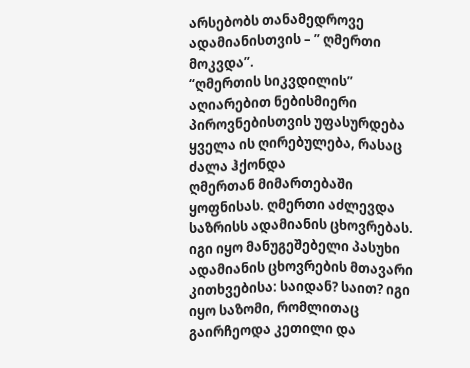არსებობს თანამედროვე ადამიანისთვის – ” ღმერთი მოკვდა”.
“ღმერთის სიკვდილის” აღიარებით ნებისმიერი პიროვნებისთვის უფასურდება ყველა ის ღირებულება, რასაც ძალა ჰქონდა
ღმერთან მიმართებაში ყოფნისას. ღმერთი აძლევდა საზრისს ადამიანის ცხოვრებას. იგი იყო მანუგეშებელი პასუხი ადამიანის ცხოვრების მთავარი კითხვებისა: საიდან? საით? იგი იყო საზომი, რომლითაც გაირჩეოდა კეთილი და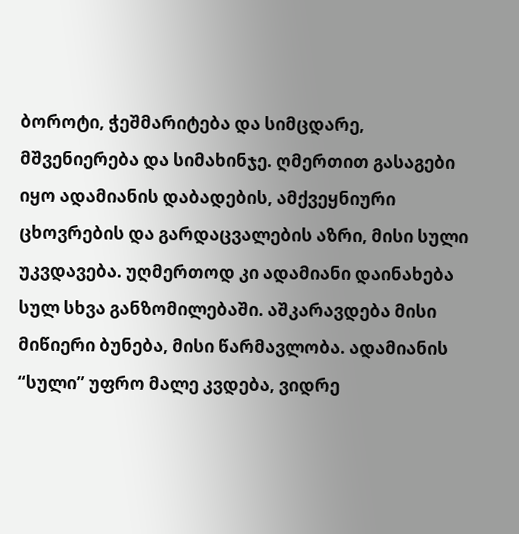ბოროტი, ჭეშმარიტება და სიმცდარე, მშვენიერება და სიმახინჯე. ღმერთით გასაგები იყო ადამიანის დაბადების, ამქვეყნიური ცხოვრების და გარდაცვალების აზრი, მისი სული უკვდავება. უღმერთოდ კი ადამიანი დაინახება სულ სხვა განზომილებაში. აშკარავდება მისი მიწიერი ბუნება, მისი წარმავლობა. ადამიანის “სული” უფრო მალე კვდება, ვიდრე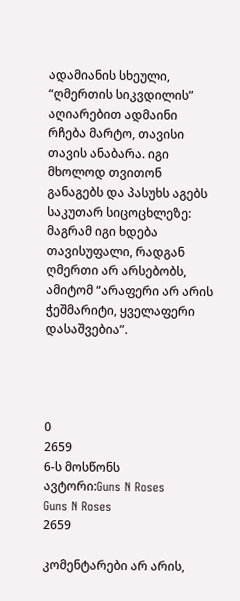ადამიანის სხეული, “ღმერთის სიკვდილის” აღიარებით ადმაინი რჩება მარტო, თავისი თავის ანაბარა. იგი მხოლოდ თვითონ განაგებს და პასუხს აგებს საკუთარ სიცოცხლეზე: მაგრამ იგი ხდება თავისუფალი, რადგან ღმერთი არ არსებობს, ამიტომ “არაფერი არ არის ჭეშმარიტი, ყველაფერი დასაშვებია”.




0
2659
6-ს მოსწონს
ავტორი:Guns N Roses
Guns N Roses
2659

კომენტარები არ არის,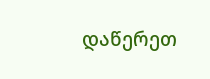დაწერეთ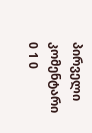პირველი კომენტარი
0 1 0